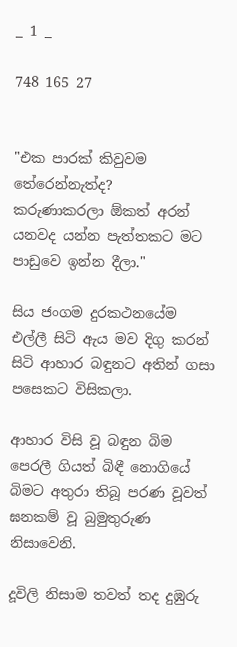_ 1 _

748 165 27


"එක පාරක් කිවුවම තේරෙන්නැත්ද?
කරුණාකරලා ඕකත් අරන් යනවද යන්න පැත්තකට මට පාඩුවෙ ඉන්න දීලා."

සිය ජංගම දුරකථනයේම එල්ලී සිටි ඇය මව දිගු කරන් සිටි ආහාර බඳුනට අතින් ගසා පසෙකට විසිකලා.

ආහාර විසි වූ බඳුන බිම පෙරලී ගියත් බිඳී නොගියේ බිමට අතුරා තිබූ පරණ වූවත් ඝනකම් වූ බුමුතුරුණ නිසාවෙනි.

දූවිලි නිසාම තවත් තද දුඹුරු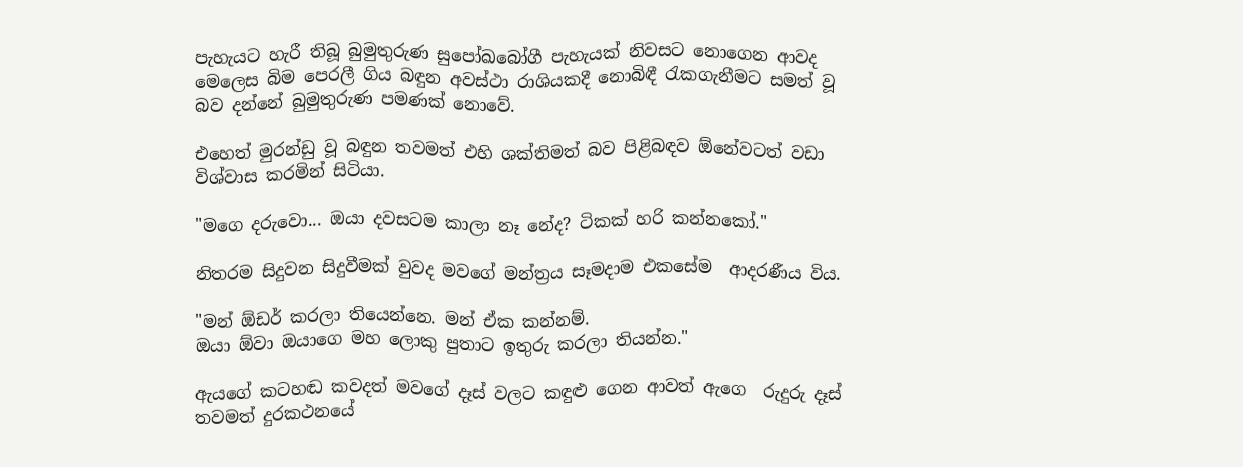පැහැයට හැරී තිබූ බුමුතුරුණ සුපෝඛබෝගී පැහැයක් නිවසට නොගෙන ආවද මෙලෙස බිම පෙරලී ගිය බඳුන අවස්ථා රාශියකදී නොබිඳී රැකගැනීමට සමත් වූ බව දන්නේ බුමුතුරුණ පමණක් නොවේ.

එහෙත් මුරන්ඩු වූ බඳුන තවමත් එහි ශක්තිමත් බව පිළිබඳව ඕනේවටත් වඩා විශ්වාස කරමින් සිටියා.

"මගෙ දරුවො... ඔයා දවසටම කාලා නෑ නේද? ටිකක් හරි කන්නකෝ."

නිතරම සිදුවන සිදුවීමක් වුවද මවගේ මන්ත්‍රය සෑමදාම එකසේම  ආදරණීය විය.

"මන් ඕඩර් කරලා තියෙන්නෙ. මන් ඒක කන්නම්.
ඔයා ඕවා ඔයාගෙ මහ ලොකු පුතාට ඉතුරු කරලා තියන්න."

ඇයගේ කටහඬ කවදත් මවගේ දෑස් වලට කඳුළු ගෙන ආවත් ඇගෙ  රුදුරු දෑස් තවමත් දුරකථනයේ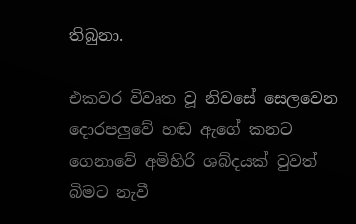තිබුනා.

එකවර විවෘත වූ නිවසේ සෙලවෙන දොරපලුවේ හඬ ඇගේ කනට ගෙනාවේ අමිහිරි ශබ්දයක් වුවත් බිමට නැවී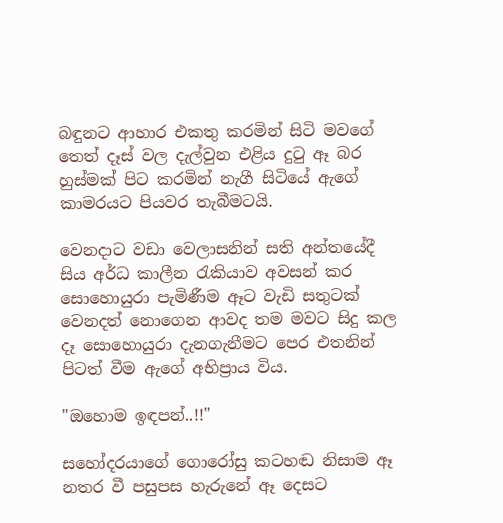බඳුනට ආහාර එකතු කරමින් සිටි මවගේ තෙත් දෑස් වල දැල්වුන එළිය දුටු ඈ බර හුස්මක් පිට කරමින් නැගී සිටියේ ඇගේ කාමරයට පියවර තැබීමටයි.

වෙනදාට වඩා වෙලාසනින් සති අන්තයේදී සිය අර්ධ කාලීන රැකියාව අවසන් කර සොහොයුරා පැමිණීම ඈට වැඩි සතුටක් වෙනදත් නොගෙන ආවද තම මවට සිදු කල දෑ සොහොයුරා දැනගැනීමට පෙර එතනින් පිටත් වීම ඇගේ අභිප්‍රාය විය.

"ඔහොම ඉඳපන්..!!"

සහෝදරයාගේ ගොරෝසු කටහඬ නිසාම ඈ නතර වී පසුපස හැරුනේ ඈ දෙසට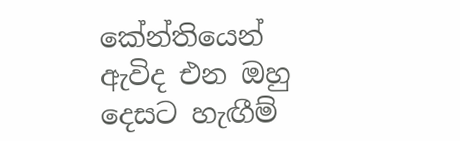කේන්තියෙන් ඇවිද එන ඔහු දෙසට හැඟීම්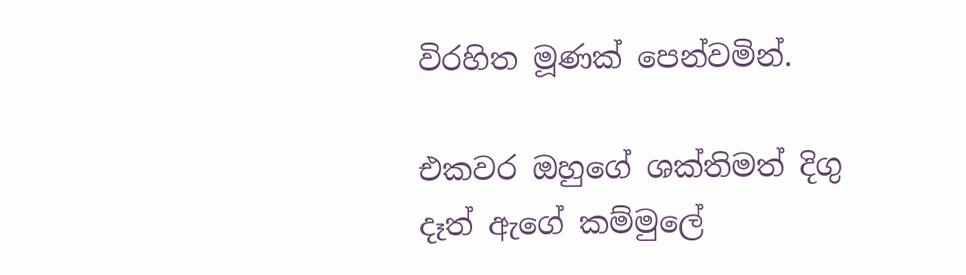විරහිත මූණක් පෙන්වමින්.

එකවර ඔහුගේ ශක්තිමත් දිගු දෑත් ඇගේ කම්මුලේ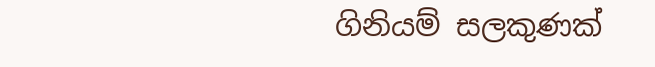ගිනියම් සලකුණක්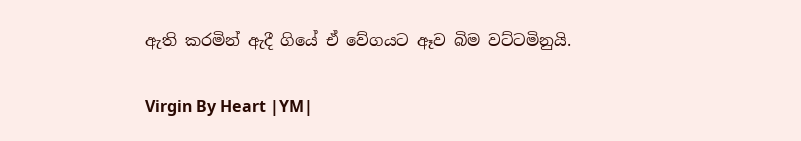ඇති කරමින් ඇදී ගියේ ඒ වේගයට ඈව බිම වට්ටමිනුයි.

Virgin By Heart |YM|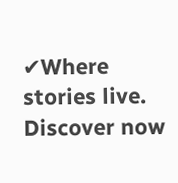✔Where stories live. Discover now